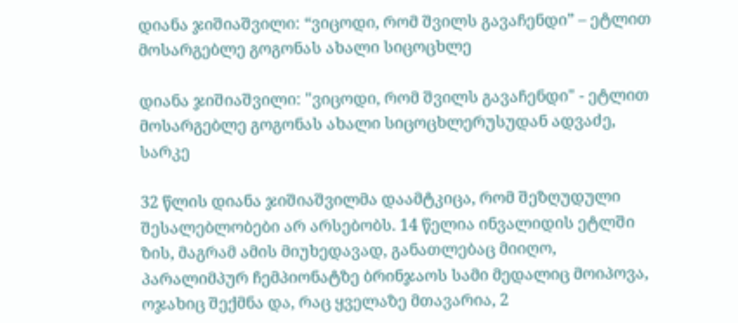დიანა ჯიშიაშვილი: “ვიცოდი, რომ შვილს გავაჩენდი” – ეტლით მოსარგებლე გოგონას ახალი სიცოცხლე

დიანა ჯიშიაშვილი: "ვიცოდი, რომ შვილს გავაჩენდი" - ეტლით მოსარგებლე გოგონას ახალი სიცოცხლერუსუდან ადვაძე, სარკე

32 წლის დიანა ჯიშიაშვილმა დაამტკიცა, რომ შეზღუდული შესალებლობები არ არსებობს. 14 წელია ინვალიდის ეტლში ზის, მაგრამ ამის მიუხედავად, განათლებაც მიიღო, პარალიმპურ ჩემპიონატზე ბრინჯაოს სამი მედალიც მოიპოვა, ოჯახიც შექმნა და, რაც ყველაზე მთავარია, 2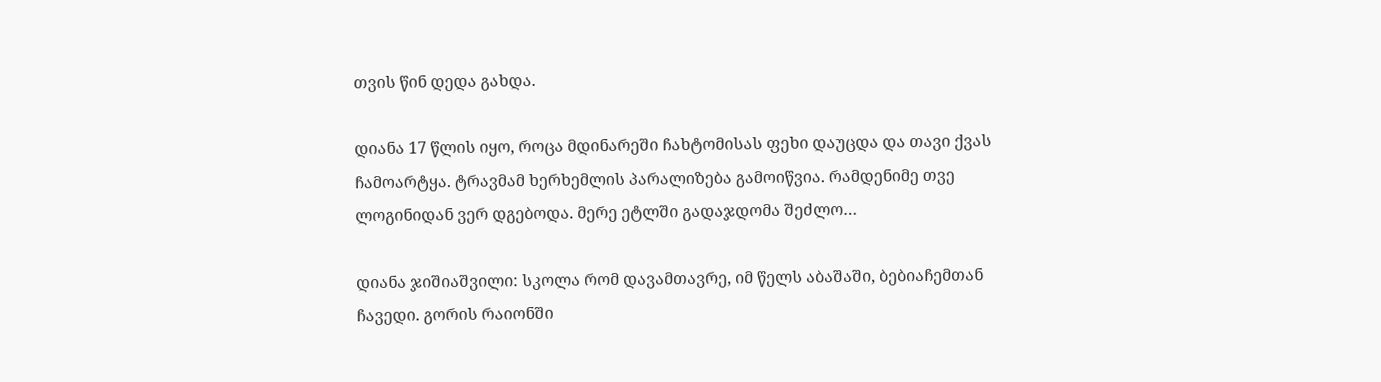თვის წინ დედა გახდა.

დიანა 17 წლის იყო, როცა მდინარეში ჩახტომისას ფეხი დაუცდა და თავი ქვას ჩამოარტყა. ტრავმამ ხერხემლის პარალიზება გამოიწვია. რამდენიმე თვე ლოგინიდან ვერ დგებოდა. მერე ეტლში გადაჯდომა შეძლო…

დიანა ჯიშიაშვილი: სკოლა რომ დავამთავრე, იმ წელს აბაშაში, ბებიაჩემთან ჩავედი. გორის რაიონში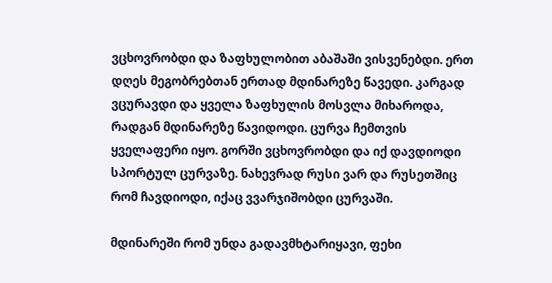ვცხოვრობდი და ზაფხულობით აბაშაში ვისვენებდი. ერთ დღეს მეგობრებთან ერთად მდინარეზე წავედი. კარგად ვცურავდი და ყველა ზაფხულის მოსვლა მიხაროდა, რადგან მდინარეზე წავიდოდი. ცურვა ჩემთვის ყველაფერი იყო. გორში ვცხოვრობდი და იქ დავდიოდი სპორტულ ცურვაზე. ნახევრად რუსი ვარ და რუსეთშიც რომ ჩავდიოდი, იქაც ვვარჯიშობდი ცურვაში.

მდინარეში რომ უნდა გადავმხტარიყავი, ფეხი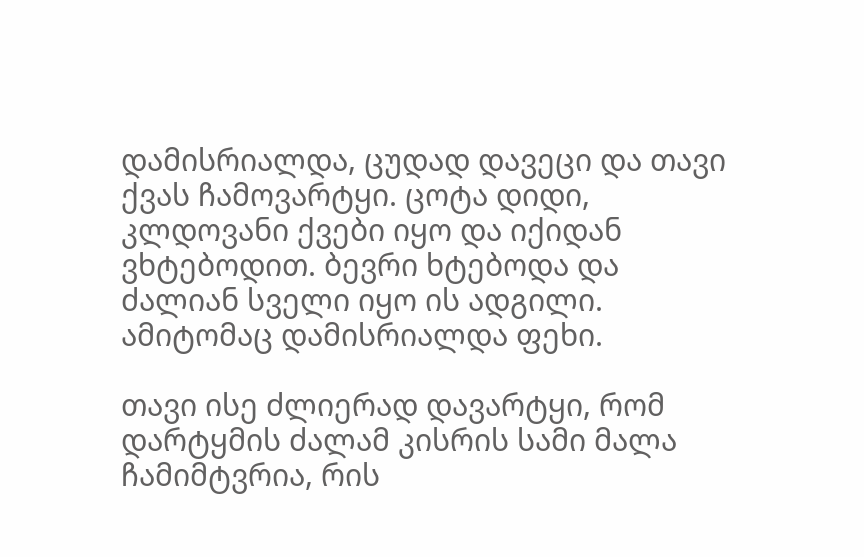დამისრიალდა, ცუდად დავეცი და თავი ქვას ჩამოვარტყი. ცოტა დიდი, კლდოვანი ქვები იყო და იქიდან ვხტებოდით. ბევრი ხტებოდა და ძალიან სველი იყო ის ადგილი. ამიტომაც დამისრიალდა ფეხი.

თავი ისე ძლიერად დავარტყი, რომ დარტყმის ძალამ კისრის სამი მალა ჩამიმტვრია, რის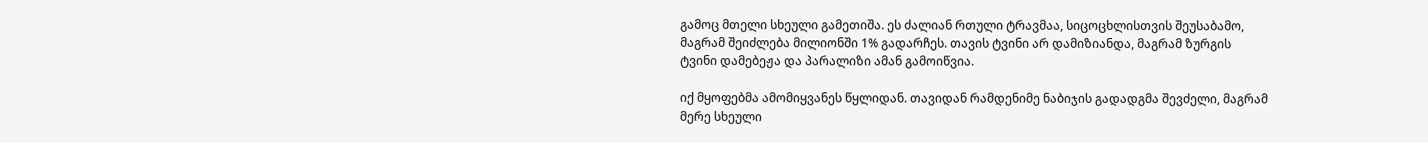გამოც მთელი სხეული გამეთიშა. ეს ძალიან რთული ტრავმაა, სიცოცხლისთვის შეუსაბამო, მაგრამ შეიძლება მილიონში 1% გადარჩეს. თავის ტვინი არ დამიზიანდა, მაგრამ ზურგის ტვინი დამებეჟა და პარალიზი ამან გამოიწვია.

იქ მყოფებმა ამომიყვანეს წყლიდან. თავიდან რამდენიმე ნაბიჯის გადადგმა შევძელი, მაგრამ მერე სხეული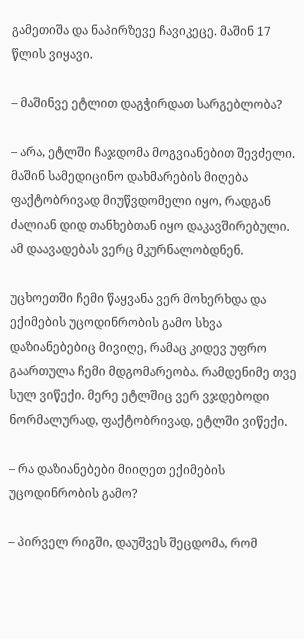გამეთიშა და ნაპირზევე ჩავიკეცე. მაშინ 17 წლის ვიყავი.

– მაშინვე ეტლით დაგჭირდათ სარგებლობა?

– არა, ეტლში ჩაჯდომა მოგვიანებით შევძელი. მაშინ სამედიცინო დახმარების მიღება ფაქტობრივად მიუწვდომელი იყო, რადგან ძალიან დიდ თანხებთან იყო დაკავშირებული. ამ დაავადებას ვერც მკურნალობდნენ.

უცხოეთში ჩემი წაყვანა ვერ მოხერხდა და ექიმების უცოდინრობის გამო სხვა დაზიანებებიც მივიღე, რამაც კიდევ უფრო გაართულა ჩემი მდგომარეობა. რამდენიმე თვე სულ ვიწექი. მერე ეტლშიც ვერ ვჯდებოდი ნორმალურად, ფაქტობრივად, ეტლში ვიწექი.

– რა დაზიანებები მიიღეთ ექიმების უცოდინრობის გამო?

– პირველ რიგში, დაუშვეს შეცდომა, რომ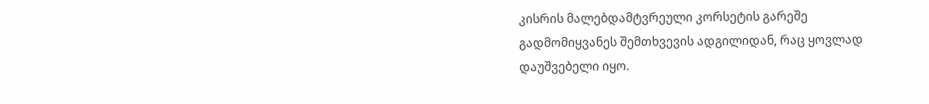კისრის მალებდამტვრეული კორსეტის გარეშე გადმომიყვანეს შემთხვევის ადგილიდან, რაც ყოვლად დაუშვებელი იყო.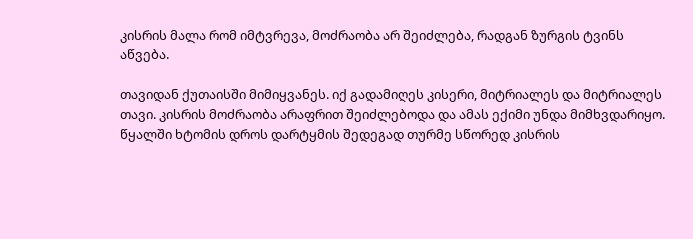კისრის მალა რომ იმტვრევა, მოძრაობა არ შეიძლება, რადგან ზურგის ტვინს აწვება.

თავიდან ქუთაისში მიმიყვანეს. იქ გადამიღეს კისერი, მიტრიალეს და მიტრიალეს თავი. კისრის მოძრაობა არაფრით შეიძლებოდა და ამას ექიმი უნდა მიმხვდარიყო. წყალში ხტომის დროს დარტყმის შედეგად თურმე სწორედ კისრის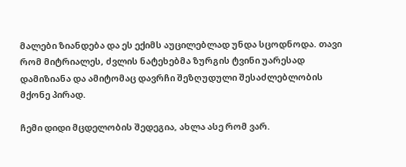მალები ზიანდება და ეს ექიმს აუცილებლად უნდა სცოდნოდა. თავი რომ მიტრიალეს, ძვლის ნატეხებმა ზურგის ტვინი უარესად დამიზიანა და ამიტომაც დავრჩი შეზღუდული შესაძლებლობის მქონე პირად.

ჩემი დიდი მცდელობის შედეგია, ახლა ასე რომ ვარ.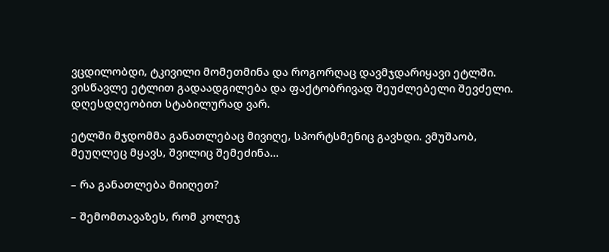ვცდილობდი, ტკივილი მომეთმინა და როგორღაც დავმჯდარიყავი ეტლში. ვისწავლე ეტლით გადაადგილება და ფაქტობრივად შეუძლებელი შევძელი. დღესდღეობით სტაბილურად ვარ.

ეტლში მჯდომმა განათლებაც მივიღე, სპორტსმენიც გავხდი. ვმუშაობ, მეუღლეც მყავს, შვილიც შემეძინა…

– რა განათლება მიიღეთ?

– შემომთავაზეს, რომ კოლეჯ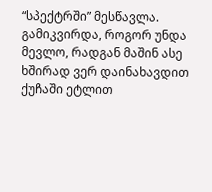“სპექტრში” მესწავლა. გამიკვირდა, როგორ უნდა მევლო, რადგან მაშინ ასე ხშირად ვერ დაინახავდით ქუჩაში ეტლით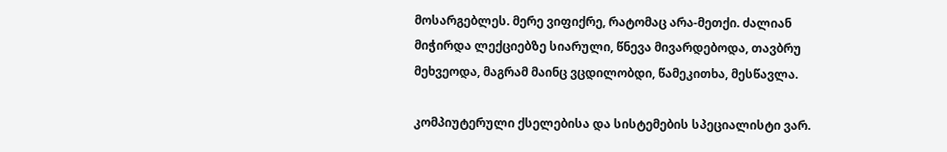მოსარგებლეს. მერე ვიფიქრე, რატომაც არა-მეთქი. ძალიან მიჭირდა ლექციებზე სიარული, წნევა მივარდებოდა, თავბრუ მეხვეოდა, მაგრამ მაინც ვცდილობდი, წამეკითხა, მესწავლა.

კომპიუტერული ქსელებისა და სისტემების სპეციალისტი ვარ.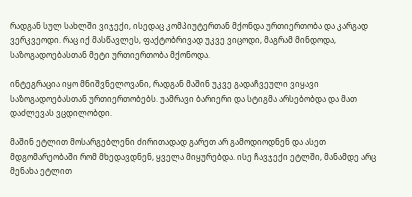რადგან სულ სახლში ვიჯექი, ისედაც კომპიუტერთან მქონდა ურთიერთობა და კარგად ვერკვეოდი. რაც იქ მასწავლეს, ფაქტობრივად უკვე ვიცოდი, მაგრამ მინდოდა, საზოგადოებასთან მეტი ურთიერთობა მქონოდა.

ინტეგრაცია იყო მნიშვნელოვანი, რადგან მაშინ უკვე გადაჩვეული ვიყავი საზოგადოებასთან ურთიერთობებს. უამრავი ბარიერი და სტიგმა არსებობდა და მათ დაძლევას ვცდილობდი.

მაშინ ეტლით მოსარგებლენი ძირითადად გარეთ არ გამოდიოდნენ და ასეთ მდგომარეობაში რომ მხედავდნენ, ყველა მიყურებდა. ისე ჩავჯექი ეტლში, მანამდე არც მენახა ეტლით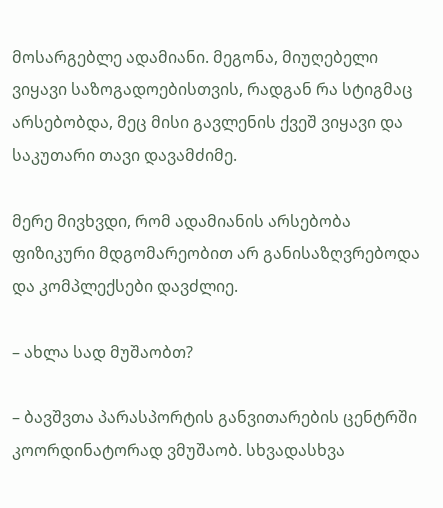მოსარგებლე ადამიანი. მეგონა, მიუღებელი ვიყავი საზოგადოებისთვის, რადგან რა სტიგმაც არსებობდა, მეც მისი გავლენის ქვეშ ვიყავი და საკუთარი თავი დავამძიმე.

მერე მივხვდი, რომ ადამიანის არსებობა ფიზიკური მდგომარეობით არ განისაზღვრებოდა და კომპლექსები დავძლიე.

– ახლა სად მუშაობთ?

– ბავშვთა პარასპორტის განვითარების ცენტრში კოორდინატორად ვმუშაობ. სხვადასხვა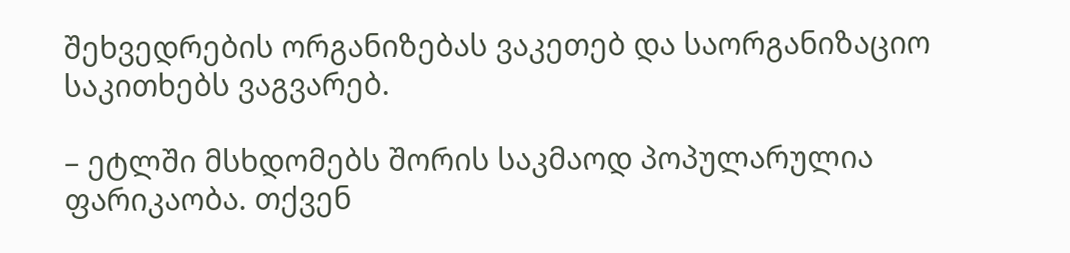შეხვედრების ორგანიზებას ვაკეთებ და საორგანიზაციო საკითხებს ვაგვარებ.

– ეტლში მსხდომებს შორის საკმაოდ პოპულარულია ფარიკაობა. თქვენ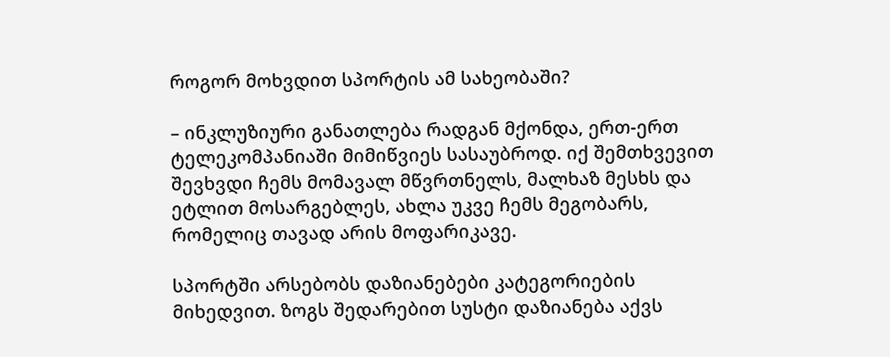როგორ მოხვდით სპორტის ამ სახეობაში?

– ინკლუზიური განათლება რადგან მქონდა, ერთ-ერთ ტელეკომპანიაში მიმიწვიეს სასაუბროდ. იქ შემთხვევით შევხვდი ჩემს მომავალ მწვრთნელს, მალხაზ მესხს და ეტლით მოსარგებლეს, ახლა უკვე ჩემს მეგობარს, რომელიც თავად არის მოფარიკავე.

სპორტში არსებობს დაზიანებები კატეგორიების მიხედვით. ზოგს შედარებით სუსტი დაზიანება აქვს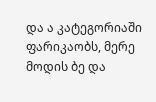და ა კატეგორიაში ფარიკაობს, მერე მოდის ბე და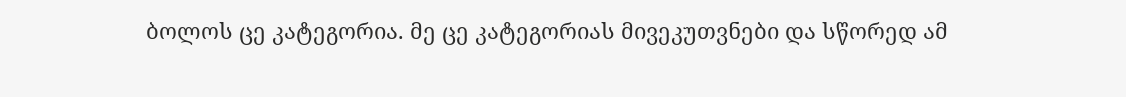ბოლოს ცე კატეგორია. მე ცე კატეგორიას მივეკუთვნები და სწორედ ამ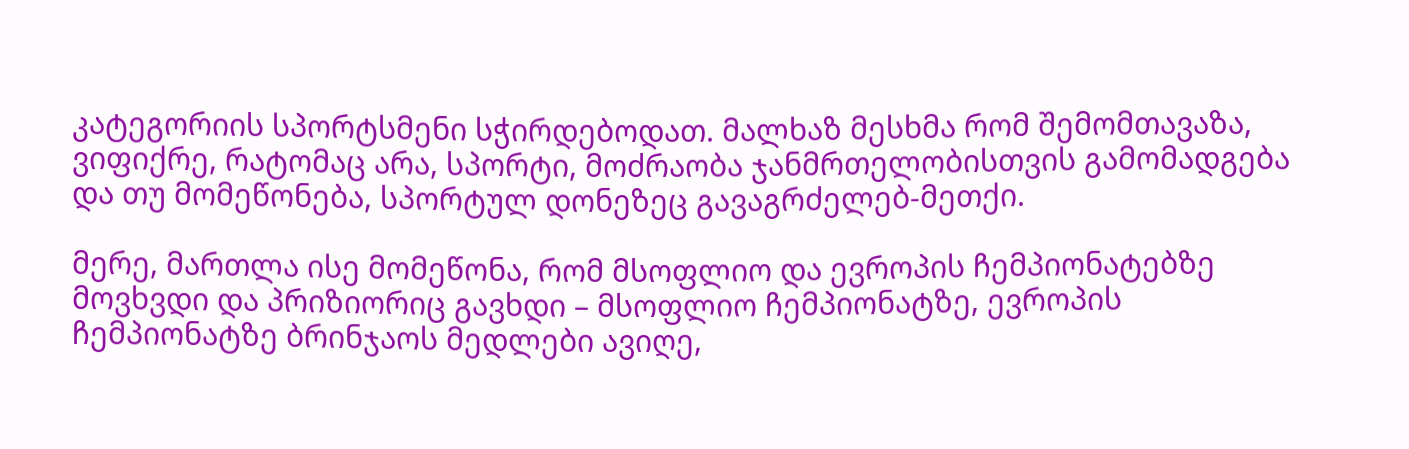კატეგორიის სპორტსმენი სჭირდებოდათ. მალხაზ მესხმა რომ შემომთავაზა, ვიფიქრე, რატომაც არა, სპორტი, მოძრაობა ჯანმრთელობისთვის გამომადგება და თუ მომეწონება, სპორტულ დონეზეც გავაგრძელებ-მეთქი.

მერე, მართლა ისე მომეწონა, რომ მსოფლიო და ევროპის ჩემპიონატებზე მოვხვდი და პრიზიორიც გავხდი – მსოფლიო ჩემპიონატზე, ევროპის ჩემპიონატზე ბრინჯაოს მედლები ავიღე,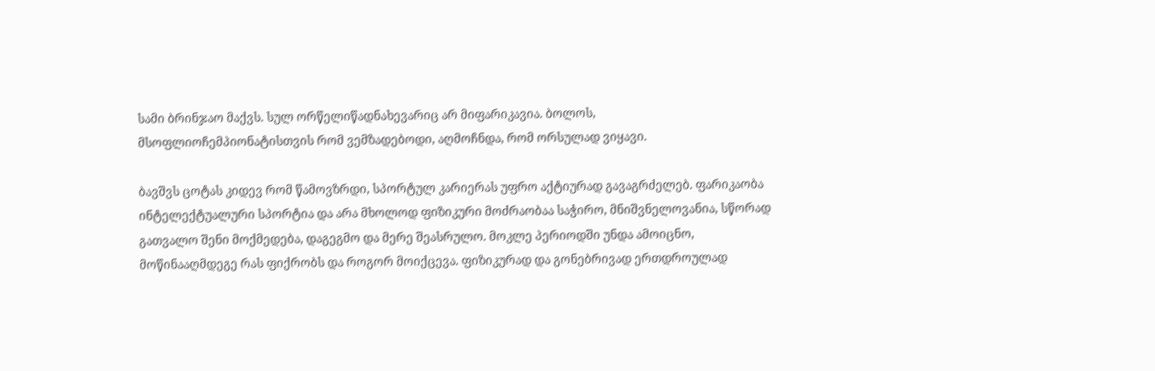სამი ბრინჯაო მაქვს. სულ ორწელიწადნახევარიც არ მიფარიკავია. ბოლოს, მსოფლიოჩემპიონატისთვის რომ ვემზადებოდი, აღმოჩნდა, რომ ორსულად ვიყავი.

ბავშვს ცოტას კიდევ რომ წამოვზრდი, სპორტულ კარიერას უფრო აქტიურად გავაგრძელებ. ფარიკაობა ინტელექტუალური სპორტია და არა მხოლოდ ფიზიკური მოძრაობაა საჭირო, მნიშვნელოვანია, სწორად გათვალო შენი მოქმედება, დაგეგმო და მერე შეასრულო. მოკლე პერიოდში უნდა ამოიცნო, მოწინააღმდეგე რას ფიქრობს და როგორ მოიქცევა. ფიზიკურად და გონებრივად ერთდროულად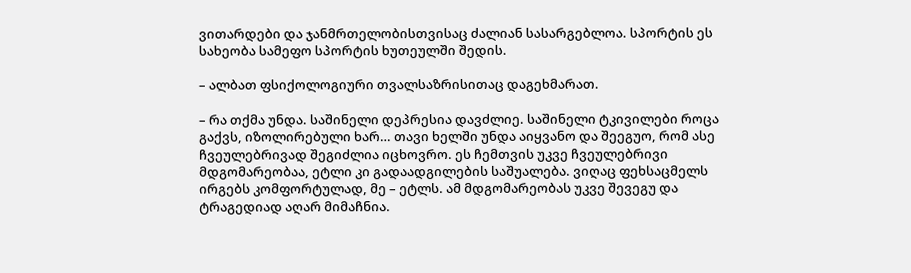ვითარდები და ჯანმრთელობისთვისაც ძალიან სასარგებლოა. სპორტის ეს სახეობა სამეფო სპორტის ხუთეულში შედის.

– ალბათ ფსიქოლოგიური თვალსაზრისითაც დაგეხმარათ.

– რა თქმა უნდა. საშინელი დეპრესია დავძლიე. საშინელი ტკივილები როცა გაქვს, იზოლირებული ხარ… თავი ხელში უნდა აიყვანო და შეეგუო, რომ ასე ჩვეულებრივად შეგიძლია იცხოვრო. ეს ჩემთვის უკვე ჩვეულებრივი მდგომარეობაა, ეტლი კი გადაადგილების საშუალება. ვიღაც ფეხსაცმელს ირგებს კომფორტულად, მე – ეტლს. ამ მდგომარეობას უკვე შევეგუ და ტრაგედიად აღარ მიმაჩნია.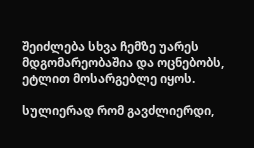შეიძლება სხვა ჩემზე უარეს მდგომარეობაშია და ოცნებობს, ეტლით მოსარგებლე იყოს.

სულიერად რომ გავძლიერდი,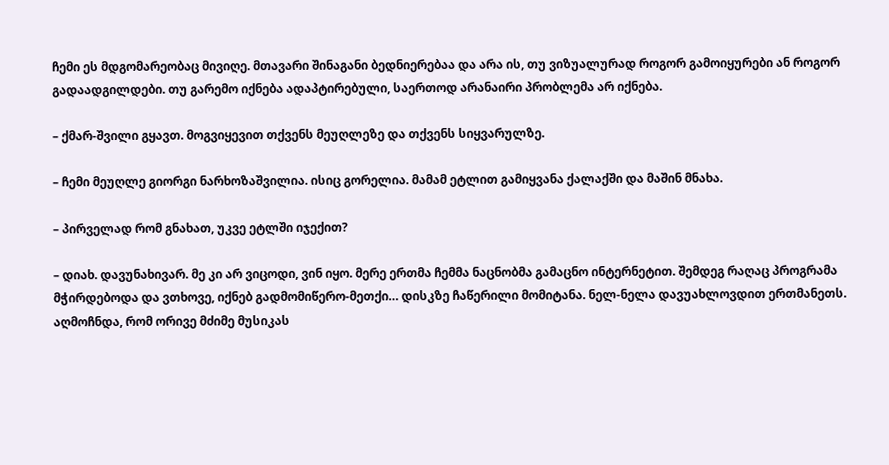ჩემი ეს მდგომარეობაც მივიღე. მთავარი შინაგანი ბედნიერებაა და არა ის, თუ ვიზუალურად როგორ გამოიყურები ან როგორ გადაადგილდები. თუ გარემო იქნება ადაპტირებული, საერთოდ არანაირი პრობლემა არ იქნება.

– ქმარ-შვილი გყავთ. მოგვიყევით თქვენს მეუღლეზე და თქვენს სიყვარულზე.

– ჩემი მეუღლე გიორგი ნარხოზაშვილია. ისიც გორელია. მამამ ეტლით გამიყვანა ქალაქში და მაშინ მნახა.

– პირველად რომ გნახათ, უკვე ეტლში იჯექით?

– დიახ. დავუნახივარ. მე კი არ ვიცოდი, ვინ იყო. მერე ერთმა ჩემმა ნაცნობმა გამაცნო ინტერნეტით. შემდეგ რაღაც პროგრამა მჭირდებოდა და ვთხოვე, იქნებ გადმომიწერო-მეთქი… დისკზე ჩაწერილი მომიტანა. ნელ-ნელა დავუახლოვდით ერთმანეთს. აღმოჩნდა, რომ ორივე მძიმე მუსიკას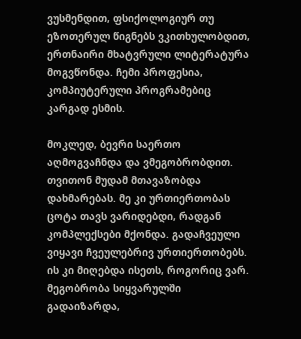ვუსმენდით, ფსიქოლოგიურ თუ ეზოთერულ წიგნებს ვკითხულობდით, ერთნაირი მხატვრული ლიტერატურა მოგვწონდა. ჩემი პროფესია, კომპიუტერული პროგრამებიც კარგად ესმის.

მოკლედ, ბევრი საერთო აღმოგვაჩნდა და ვმეგობრობდით. თვითონ მუდამ მთავაზობდა დახმარებას. მე კი ურთიერთობას ცოტა თავს ვარიდებდი, რადგან კომპლექსები მქონდა. გადაჩვეული ვიყავი ჩვეულებრივ ურთიერთობებს. ის კი მიღებდა ისეთს, როგორიც ვარ. მეგობრობა სიყვარულში გადაიზარდა,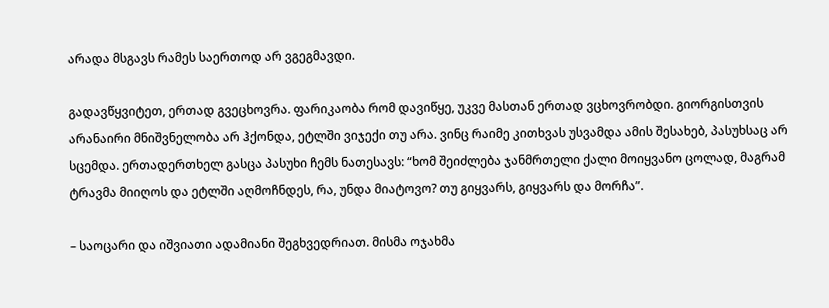არადა მსგავს რამეს საერთოდ არ ვგეგმავდი.

გადავწყვიტეთ, ერთად გვეცხოვრა. ფარიკაობა რომ დავიწყე, უკვე მასთან ერთად ვცხოვრობდი. გიორგისთვის არანაირი მნიშვნელობა არ ჰქონდა, ეტლში ვიჯექი თუ არა. ვინც რაიმე კითხვას უსვამდა ამის შესახებ, პასუხსაც არ სცემდა. ერთადერთხელ გასცა პასუხი ჩემს ნათესავს: “ხომ შეიძლება ჯანმრთელი ქალი მოიყვანო ცოლად, მაგრამ ტრავმა მიიღოს და ეტლში აღმოჩნდეს, რა, უნდა მიატოვო? თუ გიყვარს, გიყვარს და მორჩა”.

– საოცარი და იშვიათი ადამიანი შეგხვედრიათ. მისმა ოჯახმა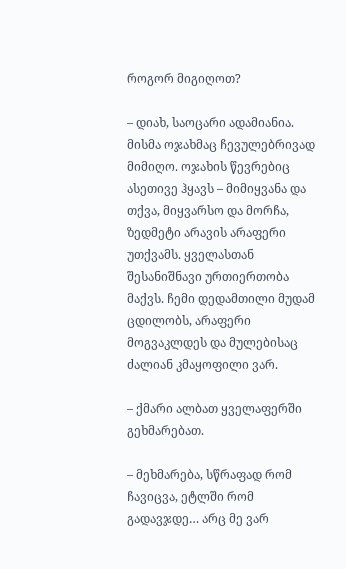როგორ მიგიღოთ?

– დიახ, საოცარი ადამიანია. მისმა ოჯახმაც ჩევულებრივად მიმიღო. ოჯახის წევრებიც ასეთივე ჰყავს – მიმიყვანა და თქვა, მიყვარსო და მორჩა, ზედმეტი არავის არაფერი უთქვამს. ყველასთან შესანიშნავი ურთიერთობა მაქვს. ჩემი დედამთილი მუდამ ცდილობს, არაფერი მოგვაკლდეს და მულებისაც ძალიან კმაყოფილი ვარ.

– ქმარი ალბათ ყველაფერში გეხმარებათ.

– მეხმარება, სწრაფად რომ ჩავიცვა, ეტლში რომ გადავჯდე… არც მე ვარ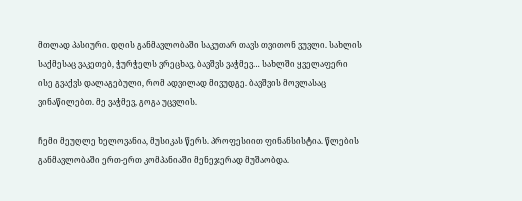მთლად პასიური. დღის განმავლობაში საკუთარ თავს თვითონ ვუვლი. სახლის საქმესაც ვაკეთებ, ჭურჭელს ვრეცხავ, ბავშვს ვაჭმევ… სახლში ყველაფერი ისე გვაქვს დალაგებული, რომ ადვილად მივუდგე. ბავშვის მოვლასაც ვინაწილებთ. მე ვაჭმევ, გოგა უცვლის.

ჩემი მეუღლე ხელოვანია, მუსიკას წერს. პროფესიით ფინანსისტია. წლების განმავლობაში ერთ-ერთ კომპანიაში მენეჯერად მუშაობდა.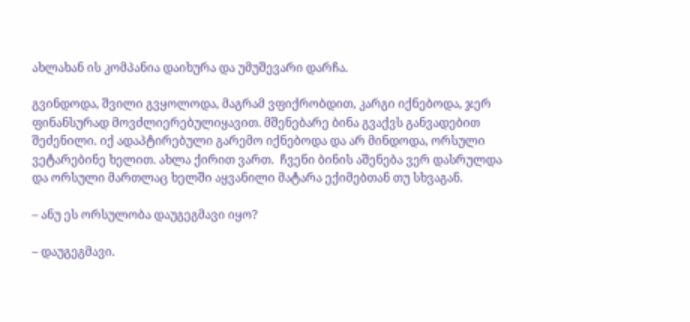ახლახან ის კომპანია დაიხურა და უმუშევარი დარჩა.

გვინდოდა, შვილი გვყოლოდა, მაგრამ ვფიქრობდით, კარგი იქნებოდა, ჯერ ფინანსურად მოვძლიერებულიყავით. მშენებარე ბინა გვაქვს განვადებით შეძენილი. იქ ადაპტირებული გარემო იქნებოდა და არ მინდოდა, ორსული ვეტარებინე ხელით. ახლა ქირით ვართ.  ჩვენი ბინის აშენება ვერ დასრულდა და ორსული მართლაც ხელში აყვანილი მატარა ექიმებთან თუ სხვაგან.

– ანუ ეს ორსულობა დაუგეგმავი იყო?

– დაუგეგმავი.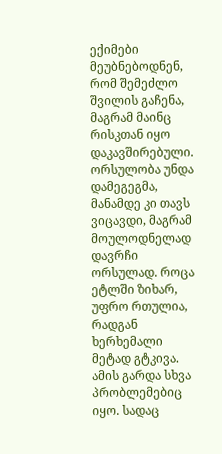ექიმები მეუბნებოდნენ, რომ შემეძლო შვილის გაჩენა, მაგრამ მაინც რისკთან იყო დაკავშირებული. ორსულობა უნდა დამეგეგმა, მანამდე კი თავს ვიცავდი, მაგრამ მოულოდნელად დავრჩი ორსულად. როცა ეტლში ზიხარ, უფრო რთულია, რადგან ხერხემალი მეტად გტკივა. ამის გარდა სხვა პრობლემებიც იყო. სადაც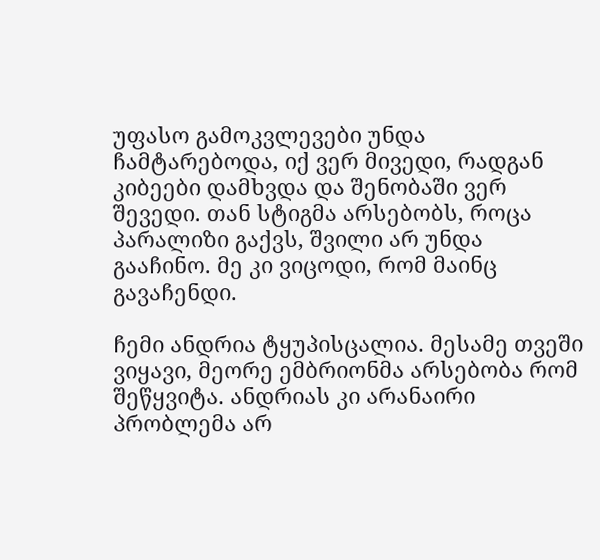უფასო გამოკვლევები უნდა ჩამტარებოდა, იქ ვერ მივედი, რადგან კიბეები დამხვდა და შენობაში ვერ შევედი. თან სტიგმა არსებობს, როცა პარალიზი გაქვს, შვილი არ უნდა გააჩინო. მე კი ვიცოდი, რომ მაინც გავაჩენდი.

ჩემი ანდრია ტყუპისცალია. მესამე თვეში ვიყავი, მეორე ემბრიონმა არსებობა რომ შეწყვიტა. ანდრიას კი არანაირი პრობლემა არ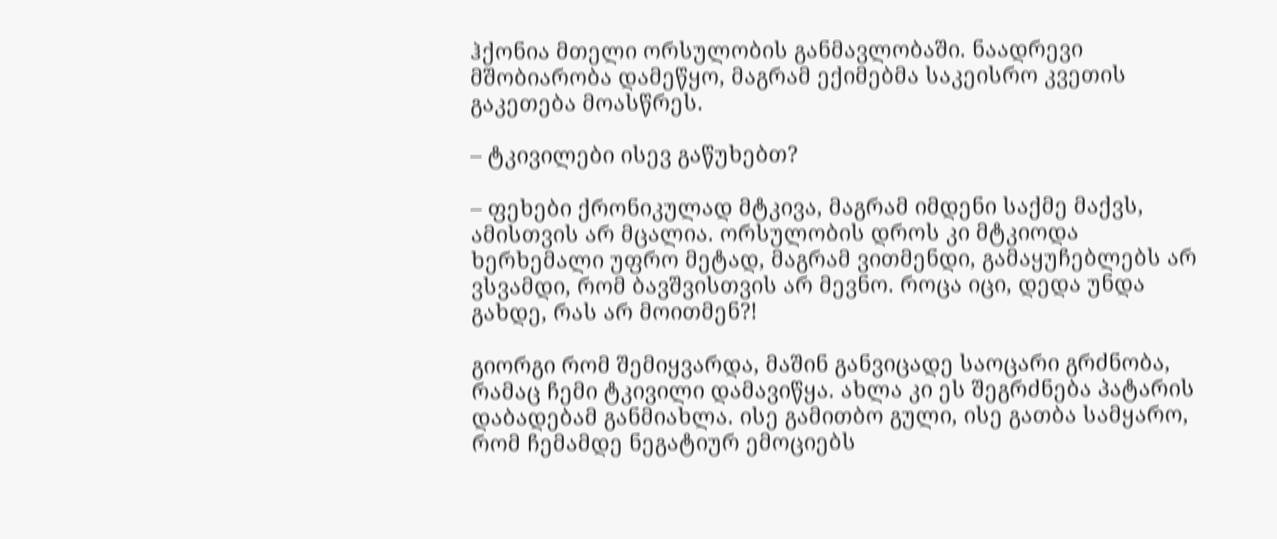ჰქონია მთელი ორსულობის განმავლობაში. ნაადრევი მშობიარობა დამეწყო, მაგრამ ექიმებმა საკეისრო კვეთის გაკეთება მოასწრეს.

– ტკივილები ისევ გაწუხებთ?

– ფეხები ქრონიკულად მტკივა, მაგრამ იმდენი საქმე მაქვს, ამისთვის არ მცალია. ორსულობის დროს კი მტკიოდა ხერხემალი უფრო მეტად, მაგრამ ვითმენდი, გამაყუჩებლებს არ ვსვამდი, რომ ბავშვისთვის არ მევნო. როცა იცი, დედა უნდა გახდე, რას არ მოითმენ?!

გიორგი რომ შემიყვარდა, მაშინ განვიცადე საოცარი გრძნობა, რამაც ჩემი ტკივილი დამავიწყა. ახლა კი ეს შეგრძნება პატარის დაბადებამ განმიახლა. ისე გამითბო გული, ისე გათბა სამყარო, რომ ჩემამდე ნეგატიურ ემოციებს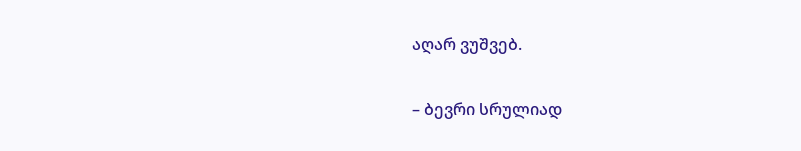აღარ ვუშვებ.

– ბევრი სრულიად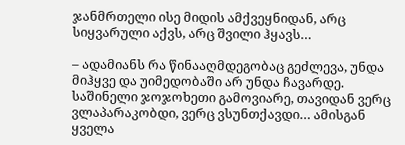ჯანმრთელი ისე მიდის ამქვეყნიდან, არც სიყვარული აქვს, არც შვილი ჰყავს…

– ადამიანს რა წინააღმდეგობაც გეძლევა, უნდა მიჰყვე და უიმედობაში არ უნდა ჩავარდე. საშინელი ჯოჯოხეთი გამოვიარე, თავიდან ვერც ვლაპარაკობდი, ვერც ვსუნთქავდი… ამისგან ყველა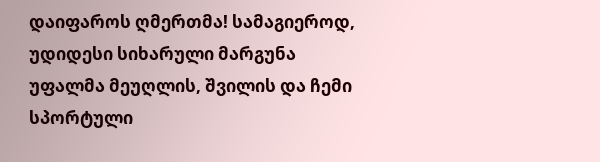დაიფაროს ღმერთმა! სამაგიეროდ, უდიდესი სიხარული მარგუნა უფალმა მეუღლის, შვილის და ჩემი სპორტული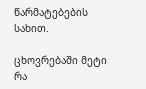წარმატებების სახით.

ცხოვრებაში მეტი რა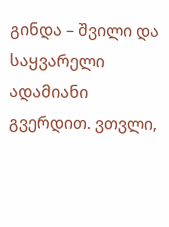გინდა – შვილი და საყვარელი ადამიანი გვერდით. ვთვლი,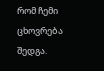რომ ჩემი ცხოვრება შედგა.